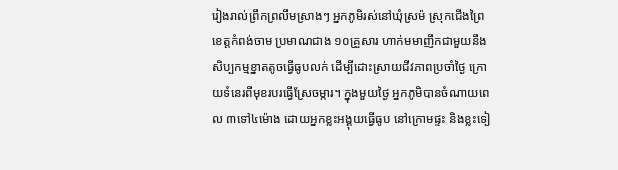រៀងរាល់ព្រឹកព្រលឹមស្រាងៗ អ្នកភូមិរស់នៅឃុំស្រម៉ ស្រុកជើងព្រៃ ខេត្តកំពង់ចាម ប្រមាណជាង ១០គ្រួសារ ហាក់មមាញឹកជាមួយនឹងសិប្បកម្មខ្នាតតូចធ្វើធូបលក់ ដើម្បីដោះស្រាយជីវភាពប្រចាំថ្ងៃ ក្រោយទំនេរពីមុខរបរធ្វើស្រែចម្ការ។ ក្នុងមួយថ្ងៃ អ្នកភូមិបានចំណាយពេល ៣ទៅ៤ម៉ោង ដោយអ្នកខ្លះអង្គុយធ្វើធូប នៅក្រោមផ្ទះ និងខ្លះទៀ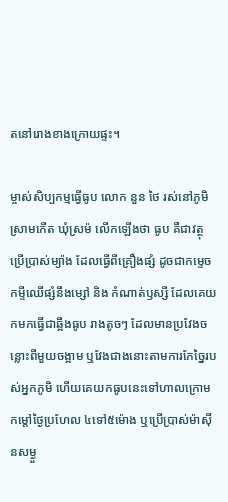តនៅរោងខាងក្រោយផ្ទះ។

ម្ចាស់សិប្បកម្មធ្វើធូប លោក នួន ថៃ រស់នៅភូមិស្រាមកើត ឃុំស្រម៉ លើកឡើងថា ធូប គឺជាវត្ថុប្រើប្រាស់ម្យ៉ាង ដែលធ្វើពីគ្រឿងផ្សំ ដូចជាកម្ទេចកម្ទីឈើផ្សំនឹងម្សៅ និង កំណាត់ឫស្សី ដែលគេយកមកធ្វើជាឆ្អឹងធូប រាងតូចៗ ដែលមានប្រវែងចន្លោះពីមួយចង្អាម ឬវែងជាងនោះតាមការកែច្នៃរបស់អ្នកភូមិ ហើយគេយកធូបនេះទៅហាលក្រោមកម្តៅថ្ងៃប្រហែល ៤ទៅ៥ម៉ោង ឬប្រើប្រាស់ម៉ាស៊ីនសម្ងួ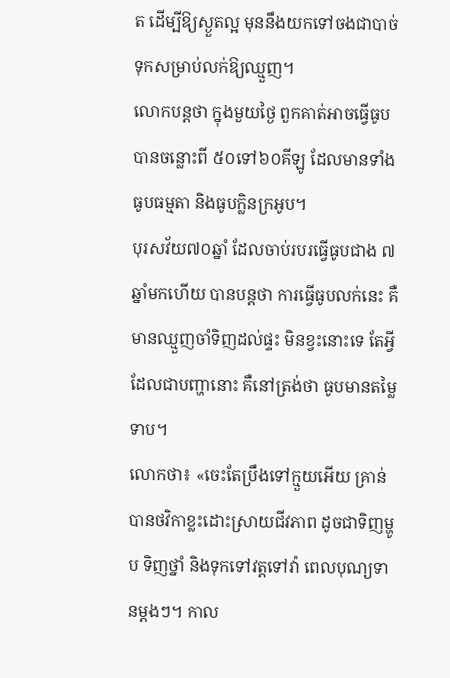ត ដើម្បីឱ្យស្ងួតល្អ មុននឹងយកទៅចងជាបាច់ទុកសម្រាប់លក់ឱ្យឈ្មួញ។
លោកបន្តថា ក្នុងមួយថ្ងៃ ពួកគាត់អាចធ្វើធូបបានចន្លោះពី ៥០ទៅ៦០គីឡូ ដែលមានទាំងធូបធម្មតា និងធូបក្លិនក្រអូប។
បុរសវ័យ៧០ឆ្នាំ ដែលចាប់របរធ្វើធូបជាង ៧ឆ្នាំមកហើយ បានបន្តថា ការធ្វើធូបលក់នេះ គឺមានឈ្មួញចាំទិញដល់ផ្ទះ មិនខ្វះនោះទេ តែអ្វីដែលជាបញ្ហានោះ គឺនៅត្រង់ថា ធូបមានតម្លៃទាប។
លោកថា៖ «ចេះតែប្រឹងទៅក្មួយអើយ គ្រាន់បានថវិកាខ្លះដោះស្រាយជីវភាព ដូចជាទិញម្ហូប ទិញថ្នាំ និងទុកទៅវត្តទៅវ៉ា ពេលបុណ្យទានម្ដងៗ។ កាល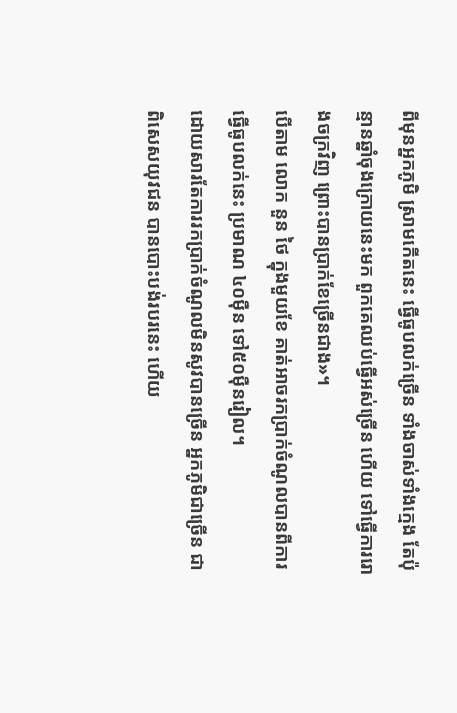ពីមុនអ្នកភូមិ ស្រាមកើតនេះ ធ្វើធូបលក់ច្រើន ទាំងចាស់ទាំងក្មេង តែប៉ុន្មានឆ្នាំចុងក្រោយនេះមក ពួកគេឈប់ធ្វើអស់ច្រើន ហើយ ទៅធ្វើការរោងចក្រវិញ ព្រោះបានប្រាក់ខែច្រើនជាង»។
បើតាម លោក នួន ថៃ ក្នុងមួយខែ គាត់អាចរកប្រាក់ចំណូលបានពីការធ្វើធូបលក់នេះ ប្រមាណ ៤០ម៉ឺន ទៅ៥០ម៉ឺនរៀល។
ដោយសារតែការរកប្រាក់ចំណូលមិនសូវបានច្រើន អ្នកភូមិជាច្រើន ជាពិសេសយុវជន បានបោះបង់របរនេះ ហើយ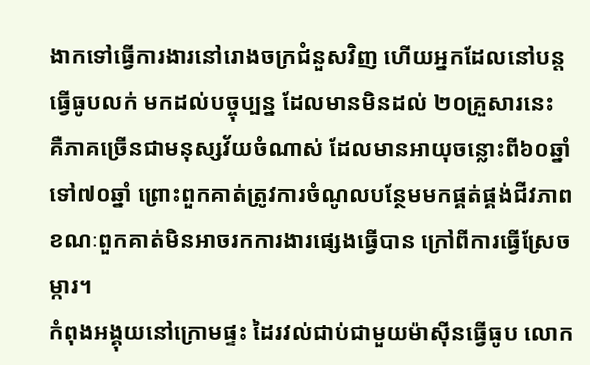ងាកទៅធ្វើការងារនៅរោងចក្រជំនួសវិញ ហើយអ្នកដែលនៅបន្តធ្វើធូបលក់ មកដល់បច្ចុប្បន្ន ដែលមានមិនដល់ ២០គ្រួសារនេះ គឺភាគច្រើនជាមនុស្សវ័យចំណាស់ ដែលមានអាយុចន្លោះពី៦០ឆ្នាំ ទៅ៧០ឆ្នាំ ព្រោះពួកគាត់ត្រូវការចំណូលបន្ថែមមកផ្គត់ផ្គង់ជីវភាព ខណៈពួកគាត់មិនអាចរកការងារផ្សេងធ្វើបាន ក្រៅពីការធ្វើស្រែចម្ការ។
កំពុងអង្គុយនៅក្រោមផ្ទះ ដៃរវល់ជាប់ជាមួយម៉ាស៊ីនធ្វើធូប លោក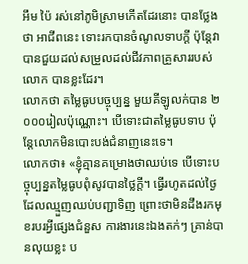អឹម ប៉ៃ រស់នៅភូមិស្រាមកើតដែរនោះ បានថ្លែងថា អាជីពនេះ ទោះរកបានចំណូលទាបក្តី ប៉ុន្តែវាបានជួយដល់សម្រួលដល់ជីវភាពគ្រួសាររបស់លោក បានខ្លះដែរ។
លោកថា តម្លៃធូបបច្ចុប្បន្ន មួយគីឡូលក់បាន ២ ០០០រៀលប៉ុណ្ណោះ។ បើទោះជាតម្លៃធូបទាប ប៉ុន្តែលោកមិនបោះបង់ជំនាញនេះទេ។
លោកថា៖ «ខ្ញុំគ្មានគម្រោងថាឈប់ទេ បើទោះបច្ចុប្បន្នតម្លៃធូបពុំសូវបានថ្លៃក្ដី។ ធ្វើរហូតដល់ថ្ងៃដែលឈ្មួញឈប់បញ្ជាទិញ ព្រោះថាមិនដឹងរកមុខរបរអ្វីផ្សេងជំនួស ការងារនេះឯងតក់ៗ គ្រាន់បានលុយខ្លះ ប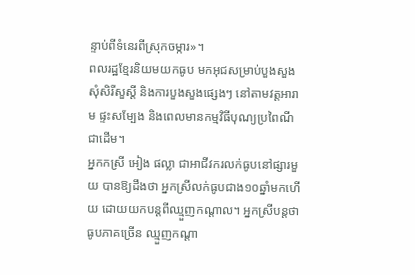ន្ទាប់ពីទំនេរពីស្រុកចម្ការ»។
ពលរដ្ឋខ្មែរនិយមយកធូប មកអុជសម្រាប់បួងសួង សុំសិរីសួស្ដី និងការបួងសួងផ្សេងៗ នៅតាមវត្តអារាម ផ្ទះសម្បែង និងពេលមានកម្មវិធីបុណ្យប្រពៃណីជាដើម។
អ្នកកស្រី អៀង ផល្លា ជាអាជីវករលក់ធូបនៅផ្សារមួយ បានឱ្យដឹងថា អ្នកស្រីលក់ធូបជាង១០ឆ្នាំមកហើយ ដោយយកបន្តពីឈ្មួញកណ្តាល។ អ្នកស្រីបន្តថា ធូបភាគច្រើន ឈ្មួញកណ្ដា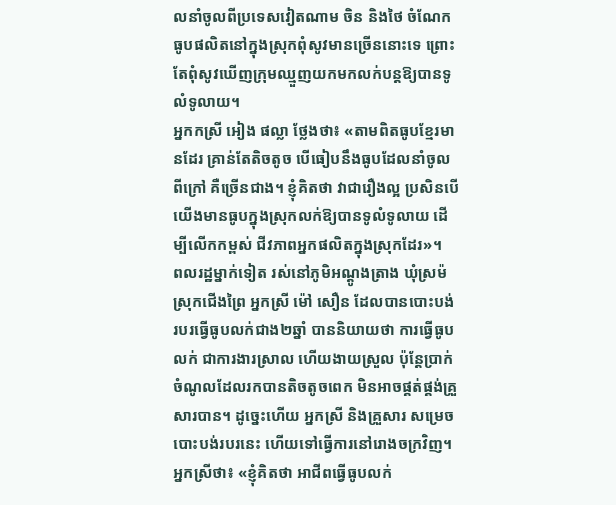លនាំចូលពីប្រទេសវៀតណាម ចិន និងថៃ ចំណែកធូបផលិតនៅក្នុងស្រុកពុំសូវមានច្រើននោះទេ ព្រោះតែពុំសូវឃើញក្រុមឈ្មួញយកមកលក់បន្តឱ្យបានទូលំទូលាយ។
អ្នកកស្រី អៀង ផល្លា ថ្លែងថា៖ «តាមពិតធូបខ្មែរមានដែរ គ្រាន់តែតិចតូច បើធៀបនឹងធូបដែលនាំចូលពីក្រៅ គឺច្រើនជាង។ ខ្ញុំគិតថា វាជារឿងល្អ ប្រសិនបើយើងមានធូបក្នុងស្រុកលក់ឱ្យបានទូលំទូលាយ ដើម្បីលើកកម្ពស់ ជីវភាពអ្នកផលិតក្នុងស្រុកដែរ»។
ពលរដ្ឋម្នាក់ទៀត រស់នៅភូមិអណ្ដូងត្រាង ឃុំស្រម៉ ស្រុកជើងព្រៃ អ្នកស្រី ម៉ៅ សឿន ដែលបានបោះបង់របរធ្វើធូបលក់ជាង២ឆ្នាំ បាននិយាយថា ការធ្វើធូបលក់ ជាការងារស្រាល ហើយងាយស្រួល ប៉ុន្តែប្រាក់ចំណូលដែលរកបានតិចតូចពេក មិនអាចផ្គត់ផ្គង់គ្រួសារបាន។ ដូច្នេះហើយ អ្នកស្រី និងគ្រួសារ សម្រេចបោះបង់របរនេះ ហើយទៅធ្វើការនៅរោងចក្រវិញ។
អ្នកស្រីថា៖ «ខ្ញុំគិតថា អាជីពធ្វើធូបលក់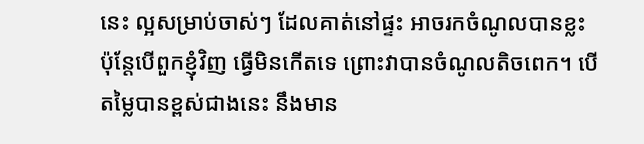នេះ ល្អសម្រាប់ចាស់ៗ ដែលគាត់នៅផ្ទះ អាចរកចំណូលបានខ្លះ ប៉ុន្តែបើពួកខ្ញុំវិញ ធ្វើមិនកើតទេ ព្រោះវាបានចំណូលតិចពេក។ បើតម្លៃបានខ្ពស់ជាងនេះ នឹងមាន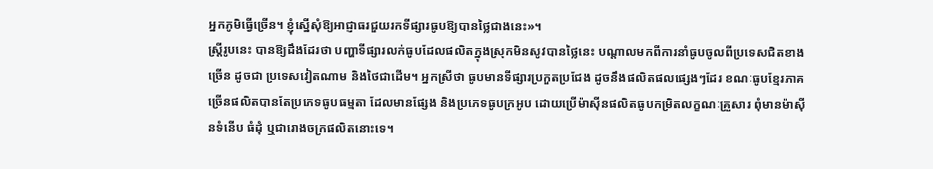អ្នកភូមិធ្វើច្រើន។ ខ្ញុំស្នើសុំឱ្យអាជ្ញាធរជួយរកទីផ្សារធូបឱ្យបានថ្លៃជាងនេះ»។
ស្ត្រីរូបនេះ បានឱ្យដឹងដែរថា បញ្ហាទីផ្សារលក់ធូបដែលផលិតក្នុងស្រុកមិនសូវបានថ្លៃនេះ បណ្ដាលមកពីការនាំធូបចូលពីប្រទេសជិតខាងច្រើន ដូចជា ប្រទេសវៀតណាម និងថៃជាដើម។ អ្នកស្រីថា ធូបមានទីផ្សារប្រកួតប្រជែង ដូចនឹងផលិតផលផ្សេងៗដែរ ខណៈធូបខ្មែរភាគច្រើនផលិតបានតែប្រភេទធូបធម្មតា ដែលមានផ្សែង និងប្រភេទធូបក្រអូប ដោយប្រើម៉ាស៊ីនផលិតធូបកម្រិតលក្ខណៈគ្រួសារ ពុំមានម៉ាស៊ីនទំនើប ធំដុំ ឬជារោងចក្រផលិតនោះទេ។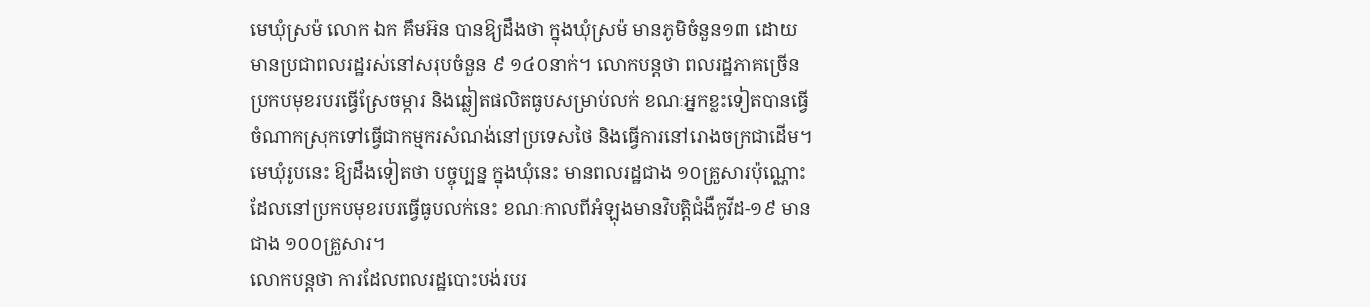មេឃុំស្រម៉ លោក ឯក គឹមអ៊ន បានឱ្យដឹងថា ក្នុងឃុំស្រម៉ មានភូមិចំនួន១៣ ដោយមានប្រជាពលរដ្ឋរស់នៅសរុបចំនួន ៩ ១៤០នាក់។ លោកបន្តថា ពលរដ្ឋភាគច្រើនប្រកបមុខរបរធ្វើស្រែចម្ការ និងឆ្លៀតផលិតធូបសម្រាប់លក់ ខណៈអ្នកខ្លះទៀតបានធ្វើចំណាកស្រុកទៅធ្វើជាកម្មករសំណង់នៅប្រទេសថៃ និងធ្វើការនៅរោងចក្រជាដើម។
មេឃុំរូបនេះ ឱ្យដឹងទៀតថា បច្ចុប្បន្ន ក្នុងឃុំនេះ មានពលរដ្ឋជាង ១០គ្រួសារប៉ុណ្ណោះ ដែលនៅប្រកបមុខរបរធ្វើធូបលក់នេះ ខណៈកាលពីអំឡុងមានវិបត្តិជំងឺកូវីដ-១៩ មាន ជាង ១០០គ្រួសារ។
លោកបន្តថា ការដែលពលរដ្ឋបោះបង់របរ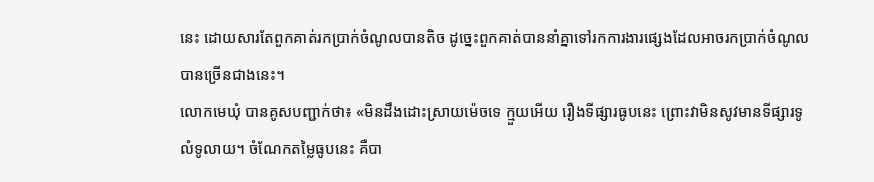នេះ ដោយសារតែពួកគាត់រកប្រាក់ចំណូលបានតិច ដូច្នេះពួកគាត់បាននាំគ្នាទៅរកការងារផ្សេងដែលអាចរកប្រាក់ចំណូលបានច្រើនជាងនេះ។
លោកមេឃុំ បានគូសបញ្ជាក់ថា៖ «មិនដឹងដោះស្រាយម៉េចទេ ក្មួយអើយ រឿងទីផ្សារធូបនេះ ព្រោះវាមិនសូវមានទីផ្សារទូលំទូលាយ។ ចំណែកតម្លៃធូបនេះ គឺបា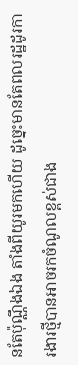នតែប៉ុណ្ណឹងឯង តាំងពីយូរមកហើយ ដូច្នេះមានតែពលរដ្ឋដូរការងារថ្មីបានអាចរកចំណូលខ្ពស់ជាង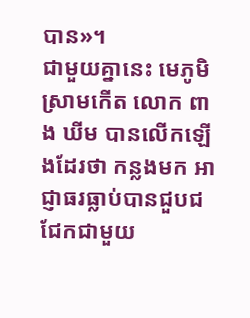បាន»។
ជាមួយគ្នានេះ មេភូមិស្រាមកើត លោក ពាង ឃីម បានលើកឡើងដែរថា កន្លងមក អាជ្ញាធរធ្លាប់បានជួបជជែកជាមួយ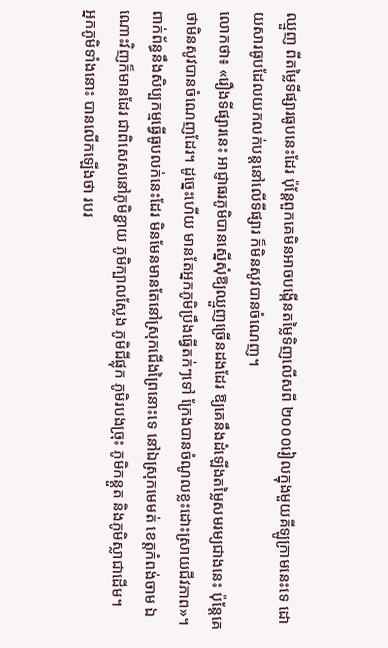ឈ្មួញ ពីតម្លៃទីផ្សារធូបនេះដែរ ប៉ុន្តែពួកគេមិនអាចបង្កើនតម្លៃទិញលើសពី ២០០០រៀលក្នុងមួយគីឡូក្រាមនេះទេ ដោយសារធូបដែលយកលក់បន្តនៅលើទីផ្សារ ក៏មិនសូវបានចំណេញ។
លោកថា៖ «រឿងទីផ្សារនេះ អាជ្ញាធរភូមិបានស្នើសុំឱ្យឈ្មួញច្រើនដងដែរ ឱ្យគេនឹងដំឡើងតម្លៃសមរម្យជាងនេះ ប៉ុន្តែគេថាមិនសូវបានចំណេញដែរ។ ដូច្នេះហើយ មានតែអ្នកភូមិប្រឹងធ្វើតក់ៗទៅ ក្រែងបានចំណូលខ្លះដោះស្រាយជីវភាព»។
ពាក់ព័ន្ធនឹងសិប្បកម្មធ្វើធូបលក់នេះដែរ មិនមែនមានតែនៅស្រុកជើងព្រៃនោះទេ នៅឯស្រុកមេមត់ ខេត្តកំពង់ចាម ឯណោះវិញក៏មានដែរ ជាពិសេសនៅភូមិខ្ជាយ ភូមិក្បាលស្លែង ភូមិជីផ្លុក ភូមិរបងច្រុះ ភូមិកន្តួត និងភូមិស្លាជាដើម។
អ្នកភូមិទាំងនោះ បានលើកឡើងថា របរ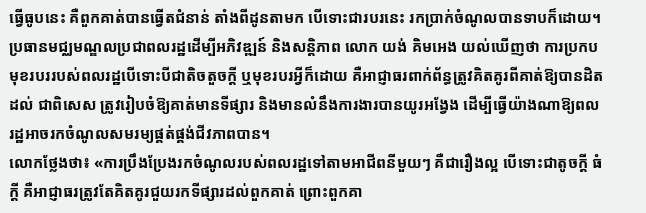ធ្វើធូបនេះ គឺពួកគាត់បានធ្វើតជំនាន់ តាំងពីដូនតាមក បើទោះជារបរនេះ រកប្រាក់ចំណូលបានទាបក៏ដោយ។
ប្រធានមជ្ឈមណ្ឌលប្រជាពលរដ្ឋដើម្បីអភិវឌ្ឍន៍ និងសន្តិភាព លោក យង់ គិមអេង យល់ឃើញថា ការប្រកបមុខរបររបស់ពលរដ្ឋបើទោះបីជាតិចតួចក្ដី ឬមុខរបរអ្វីក៏ដោយ គឺអាជ្ញាធរពាក់ព័ន្ធត្រូវគិតគូរពីគាត់ឱ្យបានដិតដល់ ជាពិសេស ត្រូវរៀបចំឱ្យគាត់មានទីផ្សារ និងមានលំនឹងការងារបានយូរអង្វែង ដើម្បីធ្វើយ៉ាងណាឱ្យពលរដ្ឋអាចរកចំណូលសមរម្យផ្គត់ផ្គង់ជីវភាពបាន។
លោកថ្លែងថា៖ «ការប្រឹងប្រែងរកចំណូលរបស់ពលរដ្ឋទៅតាមអាជីពនីមួយៗ គឺជារឿងល្អ បើទោះជាតូចក្ដី ធំក្ដី គឺអាជ្ញាធរត្រូវតែគិតគូរជួយរកទីផ្សារដល់ពួកគាត់ ព្រោះពួកគា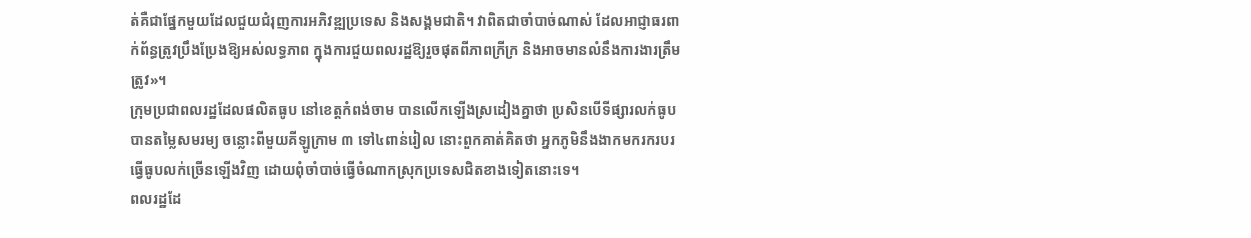ត់គឺជាផ្នែកមួយដែលជួយជំរុញការអភិវឌ្ឍប្រទេស និងសង្គមជាតិ។ វាពិតជាចាំបាច់ណាស់ ដែលអាជ្ញាធរពាក់ព័ន្ធត្រូវប្រឹងប្រែងឱ្យអស់លទ្ធភាព ក្នុងការជួយពលរដ្ឋឱ្យរួចផុតពីភាពក្រីក្រ និងអាចមានលំនឹងការងារត្រឹមត្រូវ»។
ក្រុមប្រជាពលរដ្ឋដែលផលិតធូប នៅខេត្តកំពង់ចាម បានលើកឡើងស្រដៀងគ្នាថា ប្រសិនបើទីផ្សារលក់ធូបបានតម្លៃសមរម្យ ចន្លោះពីមួយគីឡូក្រាម ៣ ទៅ៤ពាន់រៀល នោះពួកគាត់គិតថា អ្នកភូមិនឹងងាកមករករបរធ្វើធូបលក់ច្រើនឡើងវិញ ដោយពុំចាំបាច់ធ្វើចំណាកស្រុកប្រទេសជិតខាងទៀតនោះទេ។
ពលរដ្ឋដែ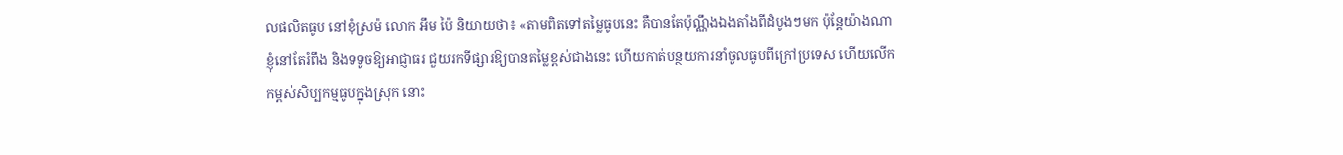លផលិតធូប នៅខុំស្រម៉ លោក អឹម ប៉ៃ និយាយថា៖ «តាមពិតទៅតម្លៃធូបនេះ គឺបានតែប៉ុណ្ណឹងឯងតាំងពីដំបូងៗមក ប៉ុន្តែយ៉ាងណា ខ្ញុំនៅតែរំពឹង និងទទូចឱ្យអាជ្ញាធរ ជួយរកទីផ្សារឱ្យបានតម្លៃខ្ពស់ជាងនេះ ហើយកាត់បន្ថយការនាំចូលធូបពីក្រៅប្រទេស ហើយលើកកម្ពស់សិប្បកម្មធូបក្នុងស្រុក នោះ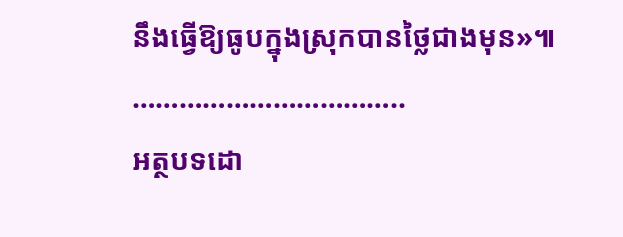នឹងធ្វើឱ្យធូបក្នុងស្រុកបានថ្លៃជាងមុន»៕
……………………………..
អត្ថបទដោ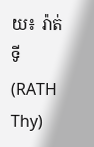យ៖ រ៉ាត់ ទី (RATH Thy)